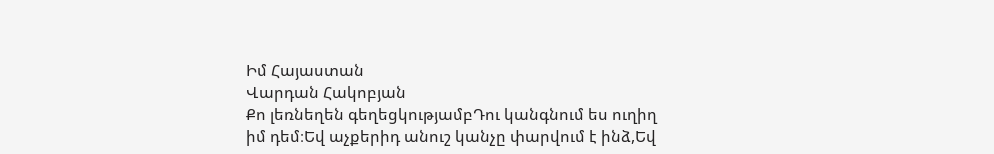Իմ Հայաստան
Վարդան Հակոբյան
Քո լեռնեղեն գեղեցկությամբԴու կանգնում ես ուղիղ իմ դեմ։Եվ աչքերիդ անուշ կանչը փարվում է ինձ,Եվ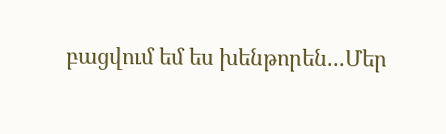բացվում եմ ես խենթորեն...Մեր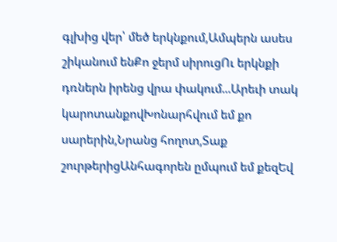գլխից վեր՝ մեծ երկնքում,Ամպերն ասես շիկանում ենՔո ջերմ սիրուցՈւ երկնքի դռներն իրենց վրա փակում...Արեւի տակ կարոտանքովԽոնարհվում եմ քո սարերին,Նրանց հողոտ,Տաք շուրթերիցԱնհագորեն ըմպում եմ քեզԵվ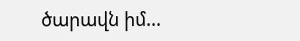ծարավն իմ...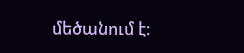մեծանում է։